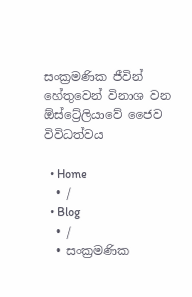සංක්‍රමණික ජීවින් හේතුවෙන් විනාශ වන ඕස්ට්‍රේලියාවේ ජෛව විවිධත්වය

  • Home
  • /
  • Blog
  • /
  • සංක්‍රමණික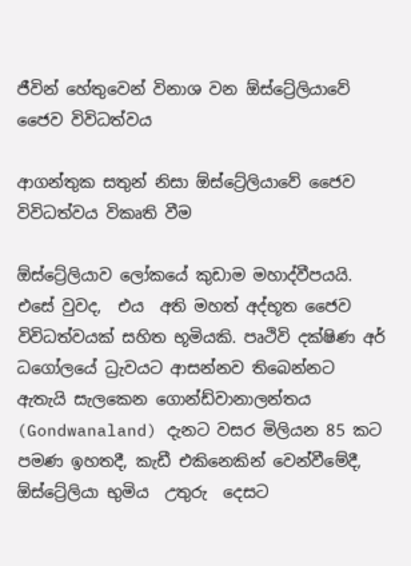ජීවින් හේතුවෙන් විනාශ වන ඕස්ට්‍රේලියාවේ ජෛව විවිධත්වය

ආගන්තුක සතුන් නිසා ඕස්ට්‍රේලියාවේ ජෛව විවිධත්වය විකෘති වීම

ඕස්ට්‍රේලියාව ලෝකයේ කුඩාම මහාද්වීපයයි. එසේ වුවද,  එය  අති මහත් අද්භූත ජෛව විවිධත්වයක් සහිත භූමියකි. පෘථිවි දක්ෂිණ අර් ධගෝලයේ ධ්‍රැවයට ආසන්නව තිබෙන්නට ඇතැයි සැලකෙන ගොන්ඩ්වානාලන්තය (Gondwanaland) දැනට වසර මිලියන 85 කට පමණ ඉහතදී, කැඩී එකිනෙකින් වෙන්වීමේදී,  ඕස්ට්‍රේලියා භුමිය  උතුරු  දෙසට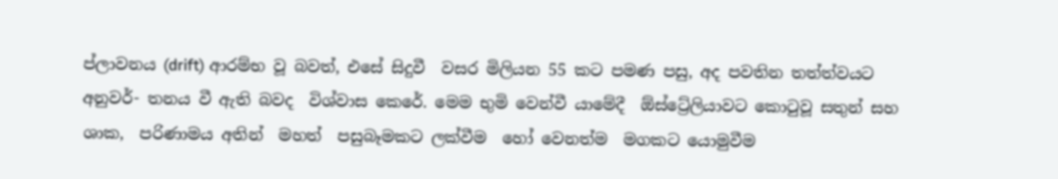ප්ලාවනය (drift) ආරම්භ වූ බවත්, එසේ සිදුවී  වසර මිලියන 55 කට පමණ පසු, අද පවතින තත්ත්වයට අනුවර්- තනය වී ඇති බවද  විශ්වාස කෙරේ. මෙම භුමි වෙන්වී යාමේදී  ඕස්ට්‍රේලියාවට කොටුවූ සතුන් සහ ශාක,  පරිණාමය අතින්  මහත්  පසුබෑමකට ලක්වීම  හෝ වෙනත්ම  මගකට යොමුවීම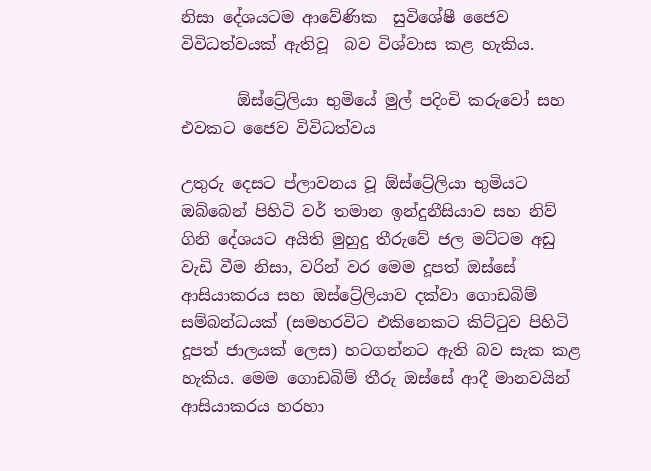නිසා දේශයටම ආවේණික  සුවිශේෂී ජෛව විවිධත්වයක් ඇතිවූ  බව විශ්වාස කළ හැකිය.

       ඕස්ට්‍රේලියා භුමියේ මුල් පදිංචි කරුවෝ සහ එවකට ජෛව විවිධත්වය

උතුරු දෙසට ප්ලාවනය වූ ඕස්ට්‍රේලියා භුමියට ඔබ්බෙන් පිහිටි වර් තමාන ඉන්දුනීසියාව සහ නිව් ගිනි දේශයට අයිති මුහුදු තීරුවේ ජල මට්ටම අඩු වැඩි වීම නිසා, වරින් වර මෙම දූපත් ඔස්සේ ආසියාකරය සහ ඔස්ට්‍රේලියාව දක්වා ගොඩබිම් සම්බන්ධයක් (සමහරවිට එකිනෙකට කිට්ටුව පිහිටි දූපත් ජාලයක් ලෙස) හටගන්නට ඇති බව සැක කළ හැකිය. මෙම ගොඩබිම් තීරු ඔස්සේ ආදී මානවයින් ආසියාකරය හරහා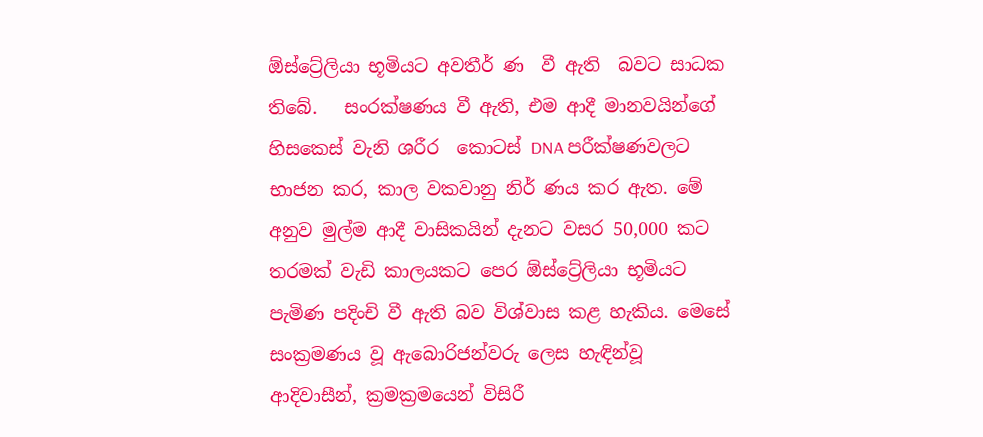ඕස්ට්‍රේලියා භූමියට අවතීර් ණ  වී ඇති  බවට සාධක තිබේ.   සංරක්ෂණය වී ඇති, එම ආදී මානවයින්ගේ  හිසකෙස් වැනි ශරීර  කොටස් DNA පරීක්ෂණවලට භාජන කර, කාල වකවානු නිර් ණය කර ඇත. මේ අනුව මුල්ම ආදී වාසිකයින් දැනට වසර 50,000 කට තරමක් වැඩි කාලයකට පෙර ඕස්ට්‍රේලියා භූමියට පැමිණ පදිංචි වී ඇති බව විශ්වාස කළ හැකිය. මෙසේ සංක්‍රමණය වූ ඇබොරිජන්වරු ලෙස හැඳින්වූ ආදිවාසීන්, ක්‍රමක්‍රමයෙන් විසිරී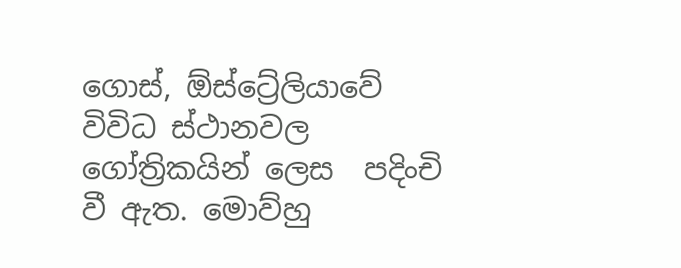ගොස්, ඕස්ට්‍රේලියාවේ විවිධ ස්ථානවල ගෝත්‍රිකයින් ලෙස  පදිංචි වී ඇත. මොව්හු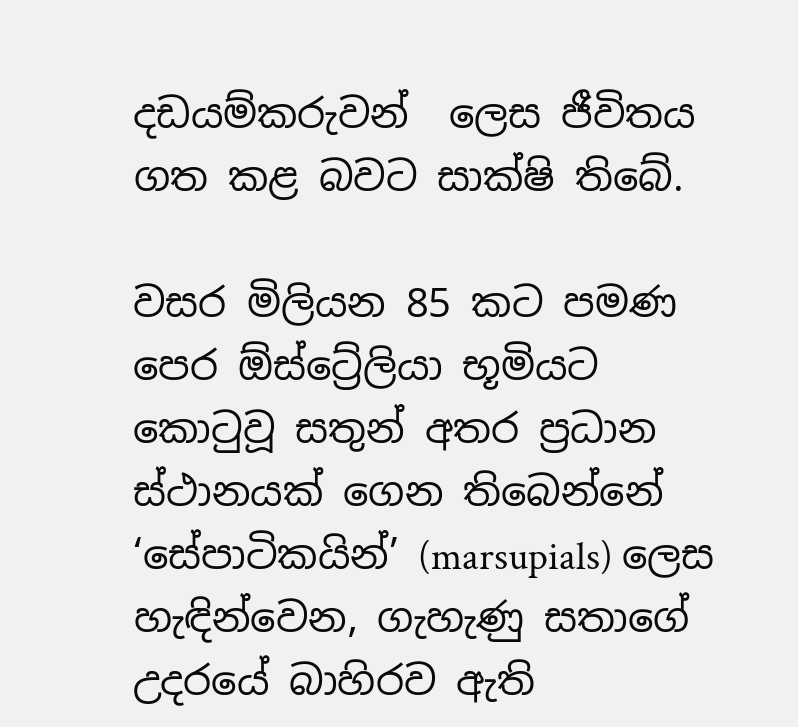දඩයම්කරුවන්  ලෙස ජීවිතය ගත කළ බවට සාක්ෂි තිබේ.

වසර මිලියන 85 කට පමණ පෙර ඕස්ට්‍රේලියා භූමියට කොටුවූ සතුන් අතර ප්‍රධාන ස්ථානයක් ගෙන තිබෙන්නේ ‘සේපාටිකයින්’ (marsupials) ලෙස හැඳින්වෙන, ගැහැණු සතාගේ  උදරයේ බාහිරව ඇති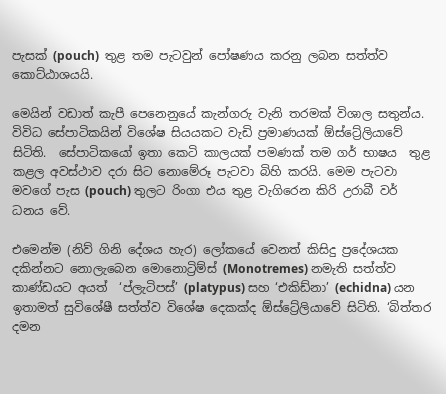පැසක් (pouch)  තුළ තම පැටවුන් පෝෂණය කරනු ලබන සත්ත්ව කොට්ඨාශයයි.

මෙයින් වඩාත් කැපී පෙනෙනුයේ කැන්ගරු වැනි තරමක් විශාල සතුන්ය. විවිධ සේපාටිකයින් විශේෂ සියයකට වැඩි ප්‍රමාණයක් ඕස්ට්‍රේලියාවේ සිටිති.  සේපාටිකයෝ ඉතා කෙටි කාලයක් පමණක් තම ගර් භාෂය  තුළ කළල අවස්ථාව දරා සිට නොමේරූ පැටවා බිහි කරයි. මෙම පැටවා මවගේ පැස (pouch) තුලට රිංගා එය තුළ වැගිරෙන කිරි උරාබී වර් ධනය වේ.

එමෙන්ම (නිව් ගිනි දේශය හැර) ලෝකයේ වෙනත් කිසිදු ප්‍රදේශයක  දකින්නට නොලැබෙන මොනොට්‍රිම්ස් (Monotremes) නමැති සත්ත්ව කාණ්ඩයට අයත්  ‘ප්ලැටිපස්’ (platypus) සහ ‘එකිඩ්නා’ (echidna) යන ඉතාමත් සුවිශේෂී සත්ත්ව විශේෂ දෙකක්ද ඕස්ට්‍රේලියාවේ සිටිති. ‘බිත්තර දමන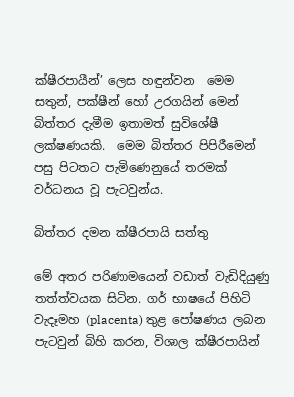ක්ෂීරපායීන්’ ලෙස හඳුන්වන  මෙම සතුන්, පක්ෂීන් හෝ උරගයින් මෙන් බිත්තර දැමීම ඉතාමත් සුවිශේෂී ලක්ෂණයකි.  මෙම බිත්තර පිපිරීමෙන් පසු පිටතට පැමිණෙනුයේ තරමක් වර්ධනය වූ පැටවුන්ය.

බිත්තර දමන ක්ෂීරපායි සත්තු

මේ අතර පරිණාමයෙන් වඩාත් වැඩිදියුණු තත්ත්වයක සිටින. ගර් භාෂයේ පිහිටි වැදෑමහ (placenta) තුළ පෝෂණය ලබන පැටවුන් බිහි කරන, විශාල ක්ෂීරපායින්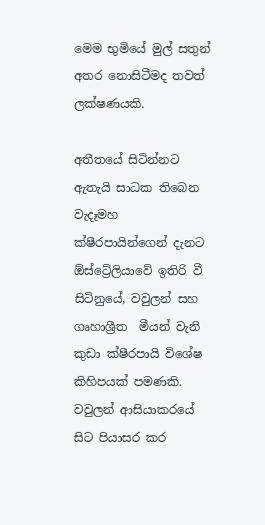මෙම භුමියේ මුල් සතුන් අතර නොසිටීමද තවත් ලක්ෂණයකි.

අතීතයේ සිටින්නට ඇතැයි සාධක තිබෙන වැදෑමහ ක්ෂීරපායින්ගෙන් දැනට ඕස්ට්‍රේලියාවේ ඉතිරි වී සිටිනුයේ, වවුලන් සහ ගෘහාශ්‍රීත  මීයන් වැනි කුඩා ක්ෂීරපායි විශේෂ කිහිපයක් පමණකි. වවුලන් ආසියාකරයේ සිට පියාසර කර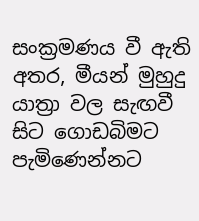සංක්‍රමණය වී ඇති අතර, මීයන් මුහුදු යාත්‍රා වල සැඟවී සිට ගොඩබිමට පැමිණෙන්නට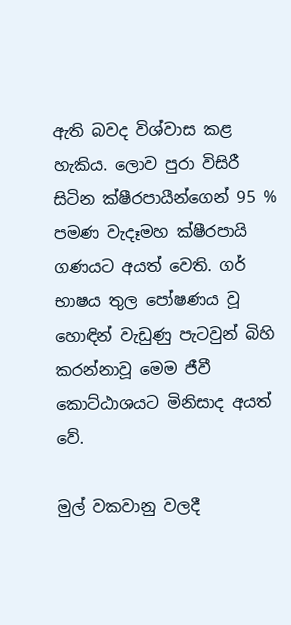ඇති බවද විශ්වාස කළ හැකිය. ලොව පුරා විසිරී සිටින ක්ෂීරපායීන්ගෙන් 95 % පමණ වැදෑමහ ක්ෂීරපායි ගණයට අයත් වෙති. ගර් භාෂය තුල පෝෂණය වූ හොඳින් වැඩුණු පැටවුන් බිහි කරන්නාවූ මෙම ජීවී කොට්ඨාශයට මිනිසාද අයත් වේ.

මුල් වකවානු වලදී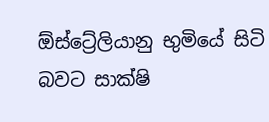ඕස්ට්‍රේලියානු භුමියේ සිටි බවට සාක්ෂි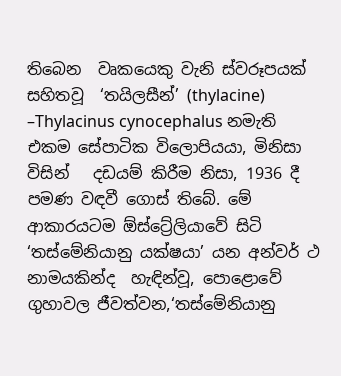තිබෙන  වෘකයෙකු වැනි ස්වරූපයක් සහිතවූ  ‘තයිලසීන්’ (thylacine) –Thylacinus cynocephalus නමැති  එකම සේපාටික විලොපියයා, මිනිසා විසින්   දඩයම් කිරීම නිසා, 1936 දී පමණ වඳවී ගොස් තිබේ. මේ ආකාරයටම ඕස්ට්‍රේලියාවේ සිටි ‘තස්මේනියානු යක්ෂයා’ යන අන්වර් ථ නාමයකින්ද  හැඳින්වූ, පොළොවේ ගුහාවල ජීවත්වන,‘තස්මේනියානු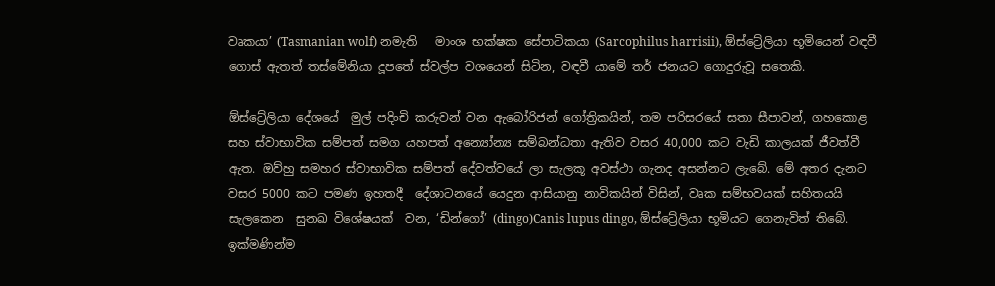වෘකයා’ (Tasmanian wolf) නමැති   මාංශ භක්ෂක සේපාටිකයා (Sarcophilus harrisii), ඕස්ට්‍රේලියා භූමියෙන් වඳවී ගොස් ඇතත් තස්මේනියා දූපතේ ස්වල්ප වශයෙන් සිටින, වඳවී යාමේ තර් ජනයට ගොදුරුවූ සතෙකි.

ඕස්ට්‍රේලියා දේශයේ  මුල් පදිංචි කරුවන් වන ඇබෝරිජන් ගෝත්‍රිකයින්, තම පරිසරයේ සතා සීපාවන්, ගහකොළ සහ ස්වාභාවික සම්පත් සමග යහපත් අන්‍යෝන්‍ය සම්බන්ධතා ඇතිව වසර 40,000 කට වැඩි කාලයක් ජීවත්වී ඇත. ඔව්හු සමහර ස්වාභාවික සම්පත් දේවත්වයේ ලා සැලකූ අවස්ථා ගැනද අසන්නට ලැබේ. මේ අතර දැනට වසර 5000 කට පමණ ඉහතදී  දේශාටනයේ යෙදුන ආසියානු නාවිකයින් විසින්, වෘක සම්භවයක් සහිතයයි සැලකෙන  සුනඛ විශේෂයක්  වන, ‘ඩින්ගෝ’ (dingo)Canis lupus dingo, ඕස්ට්‍රේලියා භූමියට ගෙනැවිත් තිබේ. ඉක්මණින්ම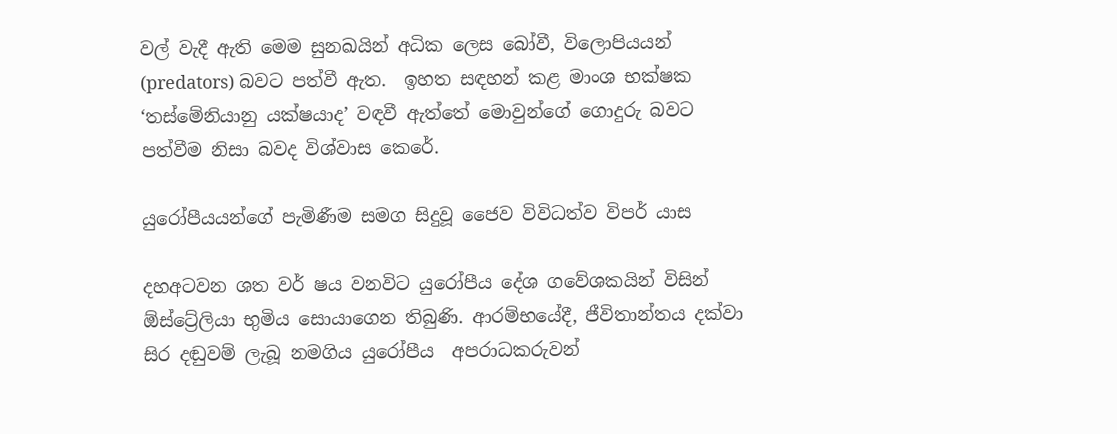වල් වැදී ඇති මෙම සුනඛයින් අධික ලෙස බෝවී, විලොපියයන් (predators) බවට පත්වී ඇත.  ඉහත සඳහන් කළ මාංශ භක්ෂක  ‘තස්මේනියානු යක්ෂයාද’ වඳවී ඇත්තේ මොවුන්ගේ ගොදුරු බවට පත්වීම නිසා බවද විශ්වාස කෙරේ.

යුරෝපීයයන්ගේ පැමිණීම සමග සිදුවූ ජෛව විවිධත්ව විපර් යාස

දහඅටවන ශත වර් ෂය වනවිට යුරෝපීය දේශ ගවේශකයින් විසින් ඕස්ට්‍රේලියා භුමිය සොයාගෙන තිබුණි. ආරම්භයේදී, ජීවිතාන්තය දක්වා සිර දඬුවම් ලැබූ නමගිය යුරෝපීය  අපරාධකරුවන්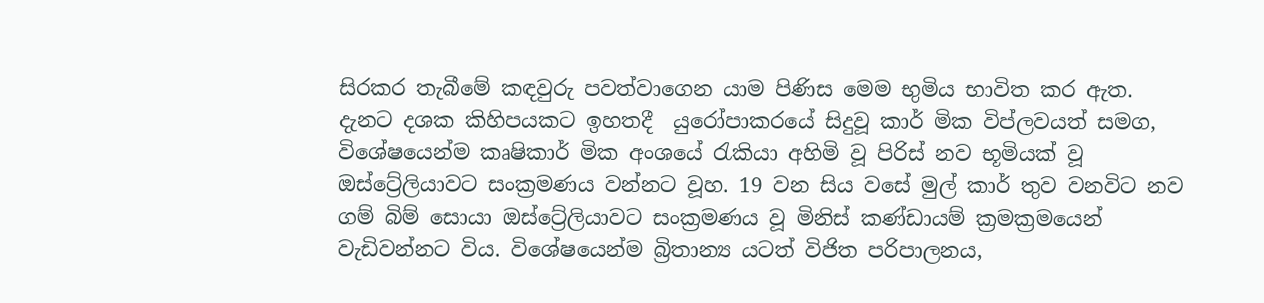සිරකර තැබීමේ කඳවුරු පවත්වාගෙන යාම පිණිස මෙම භුමිය භාවිත කර ඇත. දැනට දශක කිහිපයකට ඉහතදී  යුරෝපාකරයේ සිදුවූ කාර් මික විප්ලවයත් සමග, විශේෂයෙන්ම කෘෂිකාර් මික අංශයේ රැකියා අහිමි වූ පිරිස් නව භූමියක් වූ ඔස්ට්‍රේලියාවට සංක්‍රමණය වන්නට වූහ. 19 වන සිය වසේ මුල් කාර් තුව වනවිට නව ගම් බිම් සොයා ඔස්ට්‍රේලියාවට සංක්‍රමණය වූ මිනිස් කණ්ඩායම් ක්‍රමක්‍රමයෙන් වැඩිවන්නට විය. විශේෂයෙන්ම බ්‍රිතාන්‍ය යටත් විජිත පරිපාලනය,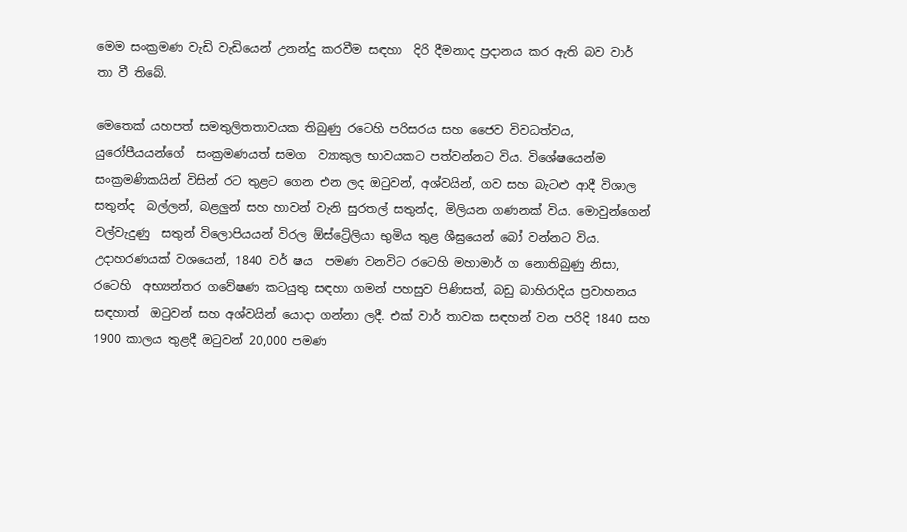මෙම සංක්‍රමණ වැඩි වැඩියෙන් උනන්දු කරවීම සඳහා  දිරි දීමනාද ප්‍රදානය කර ඇති බව වාර් තා වී තිබේ.

මෙතෙක් යහපත් සමතුලිතතාවයක තිබුණු රටෙහි පරිසරය සහ ජෛව විවධත්වය, යුරෝපීයයන්ගේ  සංක්‍රමණයත් සමග  ව්‍යාකුල භාවයකට පත්වන්නට විය. විශේෂයෙන්ම සංක්‍රමණිකයින් විසින් රට තුළට ගෙන එන ලද ඔටුවන්, අශ්වයින්, ගව සහ බැටළු ආදී විශාල සතුන්ද  බල්ලන්, බළලුන් සහ හාවන් වැනි සුරතල් සතුන්ද, මිලියන ගණනක් විය. මොවුන්ගෙන් වල්වැදුණු  සතුන් විලොපියයන් විරල ඕස්ට්‍රේලියා භුමිය තුළ ශීඝ්‍රයෙන් බෝ වන්නට විය. උදාහරණයක් වශයෙන්, 1840 වර් ෂය  පමණ වනවිට රටෙහි මහාමාර් ග නොතිබුණු නිසා, රටෙහි  අභ්‍යන්තර ගවේෂණ කටයුතු සඳහා ගමන් පහසුව පිණිසත්, බඩු බාහිරාදිය ප්‍රවාහනය සඳහාත්  ඔටුවන් සහ අශ්වයින් යොදා ගන්නා ලදී. එක් වාර් තාවක සඳහන් වන පරිදි 1840 සහ 1900 කාලය තුළදී ඔටුවන් 20,000 පමණ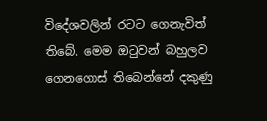විදේශවලින් රටට ගෙනැවිත් තිබේ. මෙම ඔටුවන් බහුලව ගෙනගොස් තිබෙන්නේ දකුණු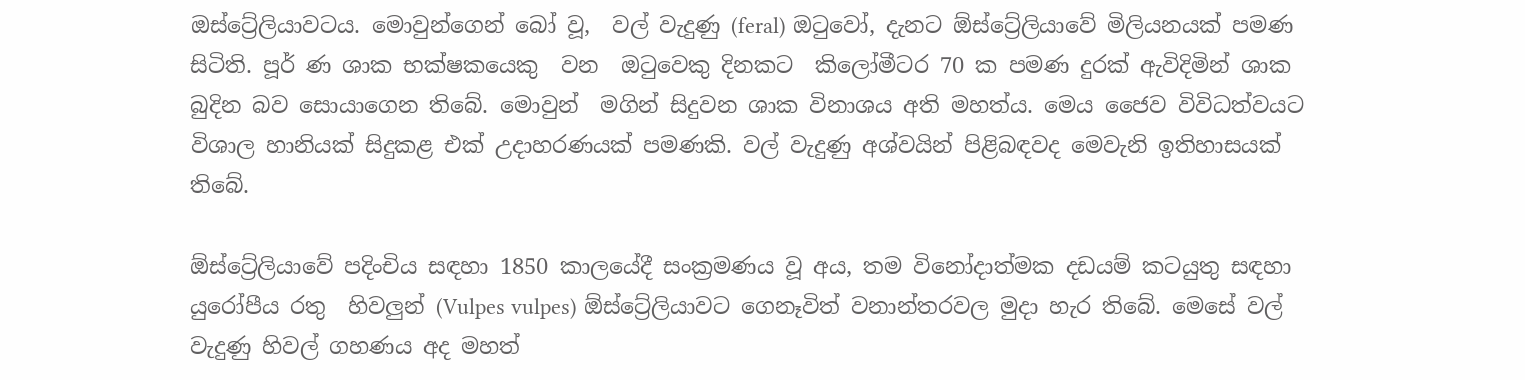ඔස්ට්‍රේලියාවටය. මොවුන්ගෙන් බෝ වූ,  වල් වැදුණු (feral) ඔටුවෝ, දැනට ඕස්ට්‍රේලියාවේ මිලියනයක් පමණ සිටිති. පූර් ණ ශාක භක්ෂකයෙකු  වන  ඔටුවෙකු දිනකට  කිලෝමීටර 70 ක පමණ දුරක් ඇවිදිමින් ශාක බුදින බව සොයාගෙන තිබේ. මොවුන්  මගින් සිදුවන ශාක විනාශය අති මහත්ය. මෙය ජෛව විවිධත්වයට විශාල හානියක් සිදුකළ එක් උදාහරණයක් පමණකි. වල් වැදුණු අශ්වයින් පිළිබඳවද මෙවැනි ඉතිහාසයක් තිබේ.

ඕස්ට්‍රේලියාවේ පදිංචිය සඳහා 1850 කාලයේදී සංක්‍රමණය වූ අය, තම විනෝදාත්මක දඩයම් කටයුතු සඳහා යුරෝපීය රතු  හිවලුන් (Vulpes vulpes) ඕස්ට්‍රේලියාවට ගෙනෑවිත් වනාන්තරවල මුදා හැර තිබේ. මෙසේ වල් වැදුණු හිවල් ගහණය අද මහත්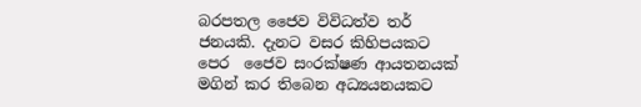බරපතල ජෛව විවිධත්ව තර් ජනයකි. දැනට වසර කිහිපයකට පෙර  ජෛව සංරක්ෂණ ආයතනයක් මගින් කර තිබෙන අධ්‍යයනයකට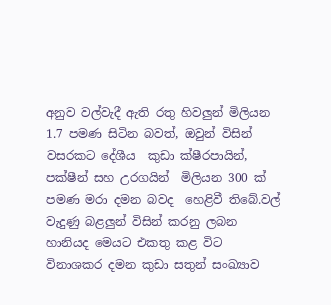අනුව වල්වැදී ඇති රතු හිවලුන් මිලියන 1.7 පමණ සිටින බවත්, ඔවුන් විසින් වසරකට දේශීය  කුඩා ක්ෂීරපායින්, පක්ෂීන් සහ උරගයින්  මිලියන 300 ක් පමණ මරා දමන බවද  හෙළිවී තිබේ.වල් වැදුණු බළලුන් විසින් කරනු ලබන හානියද මෙයට එකතු කළ විට විනාශකර දමන කුඩා සතුන් සංඛ්‍යාව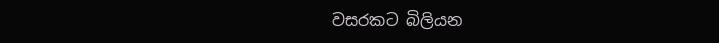වසරකට බිලියන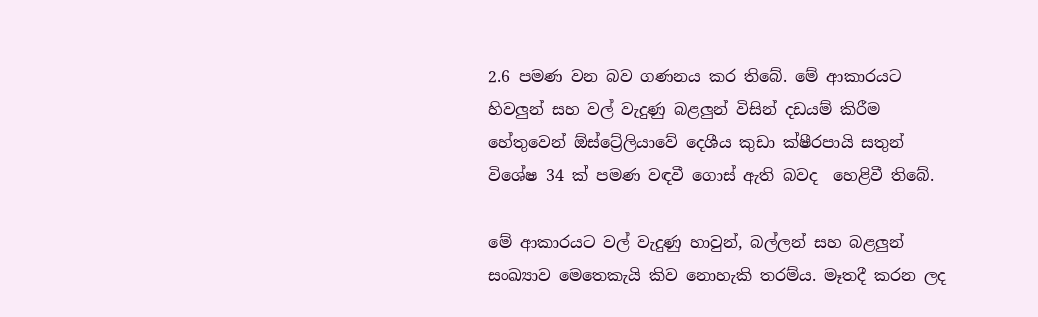2.6 පමණ වන බව ගණනය කර තිබේ. මේ ආකාරයට හිවලුන් සහ වල් වැදුණු බළලුන් විසින් දඩයම් කිරීම හේතුවෙන් ඕස්ට්‍රේලියාවේ දෙශීය කුඩා ක්ෂීරපායි සතුන් විශේෂ 34 ක් පමණ වඳවී ගොස් ඇති බවද  හෙළිවී තිබේ.

මේ ආකාරයට වල් වැදුණු හාවුන්, බල්ලන් සහ බළලුන් සංඛ්‍යාව මෙතෙකැයි කිව නොහැකි තරම්ය. මෑතදී කරන ලද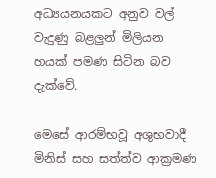අධ්‍යයනයකට අනුව වල් වැදුණු බළලුන් මිලියන හයක් පමණ සිටින බව දැක්වේ.

මෙසේ ආරම්භවූ අශුභවාදී මිනිස් සහ සත්ත්ව ආක්‍රමණ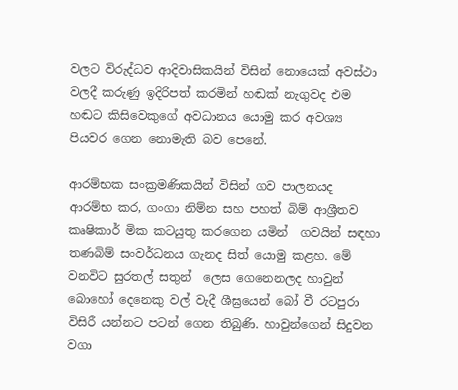වලට විරුද්ධව ආදිවාසිකයින් විසින් නොයෙක් අවස්ථා වලදී කරුණු ඉදිරිපත් කරමින් හඬක් නැගුවද එම හඬට කිසිවෙකුගේ අවධානය යොමු කර අවශ්‍ය පියවර ගෙන නොමැති බව පෙනේ.

ආරම්භක සංක්‍රමණිකයින් විසින් ගව පාලනයද  ආරම්භ කර, ගංගා නිම්න සහ පහත් බිම් ආශ්‍රීතව   කෘෂිකාර් මික කටයුතු කරගෙන යමින්  ගවයින් සඳහා තණබිම් සංවර්ධනය ගැනද සිත් යොමු කළහ. මේ වනවිට සුරතල් සතුන්  ලෙස ගෙනෙනලද හාවුන් බොහෝ දෙනෙකු වල් වැදී ශීඝ්‍රයෙන් බෝ වී රටපුරා විසිරී යන්නට පටන් ගෙන තිබුණි. හාවුන්ගෙන් සිදුවන වගා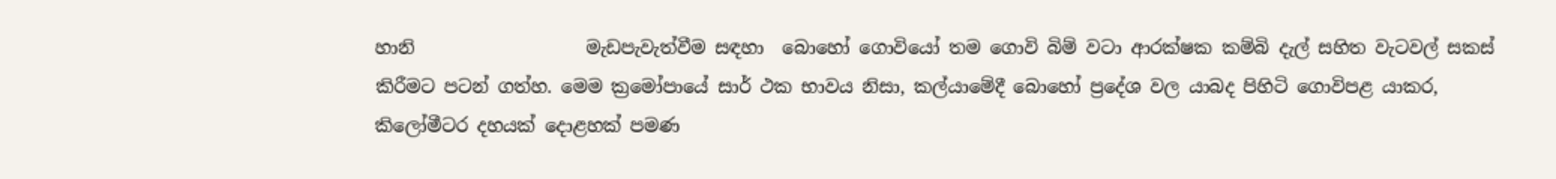හානි                   මැඩපැවැත්වීම සඳහා  බොහෝ ගොවියෝ තම ගොවි බිම් වටා ආරක්ෂක කම්බි දැල් සහිත වැටවල් සකස් කිරීමට පටන් ගත්හ. මෙම ක්‍රමෝපායේ සාර් ථක භාවය නිසා, කල්යාමේදී බොහෝ ප්‍රදේශ වල යාබද පිහිටි ගොවිපළ යාකර,   කිලෝමීටර දහයක් දොළහක් පමණ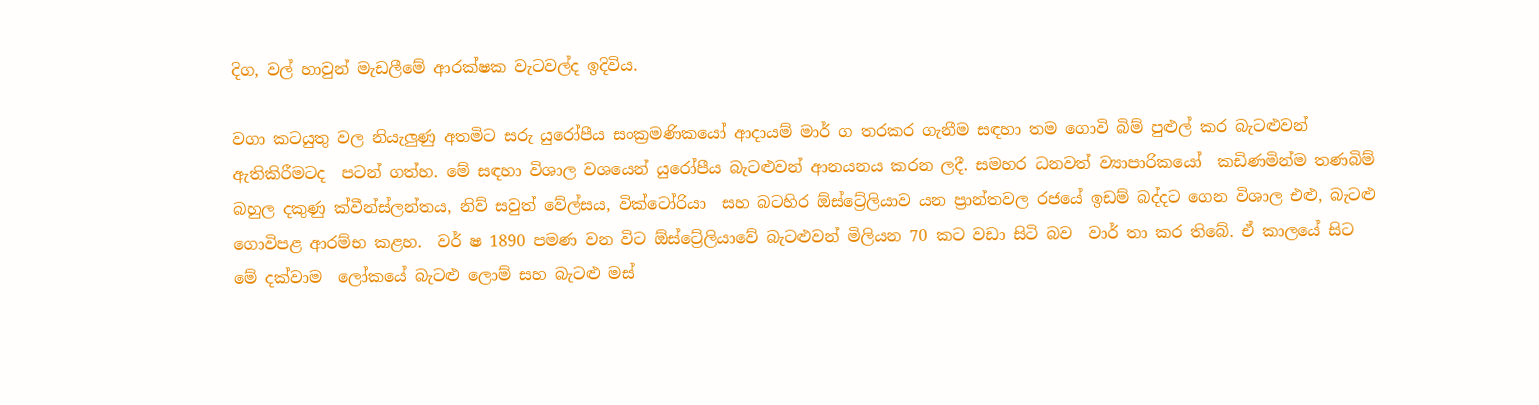දිග, වල් හාවුන් මැඩලීමේ ආරක්ෂක වැටවල්ද ඉදිවිය.

වගා කටයුතු වල නියැලුණු අතමිට සරු යුරෝපීය සංක්‍රමණිකයෝ ආදායම් මාර් ග තරකර ගැනීම සඳහා තම ගොවි බිම් පුළුල් කර බැටළුවන් ඇතිකිරීමටද  පටන් ගත්හ. මේ සඳහා විශාල වශයෙන් යුරෝපීය බැටළුවන් ආනයනය කරන ලදී. සමහර ධනවත් ව්‍යාපාරිකයෝ  කඩිණමින්ම තණබිම් බහුල දකුණු ක්වීන්ස්ලන්තය, නිව් සවුත් වේල්සය, වික්ටෝරියා  සහ බටහිර ඕස්ට්‍රේලියාව යන ප්‍රාන්තවල රජයේ ඉඩම් බද්දට ගෙන විශාල එළු, බැටළු ගොවිපළ ආරම්භ කළහ.  වර් ෂ 1890 පමණ වන විට ඕස්ට්‍රේලියාවේ බැටළුවන් මිලියන 70 කට වඩා සිටි බව  වාර් තා කර තිබේ. ඒ කාලයේ සිට මේ දක්වාම  ලෝකයේ බැටළු ලොම් සහ බැටළු මස්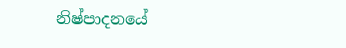නිෂ්පාදනයේ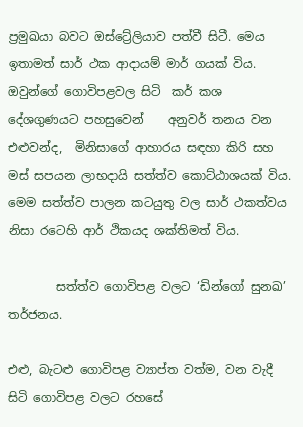ප්‍රමුඛයා බවට ඔස්ට්‍රේලියාව පත්වී සිටී. මෙය ඉතාමත් සාර් ථක ආදායම් මාර් ගයක් විය. ඔවුන්ගේ ගොවිපළවල සිටි  කර් කශ දේශගුණයට පහසුවෙන්    අනුවර් තනය වන එළුවන්ද,  මිනිසාගේ ආහාරය සඳහා කිරි සහ මස් සපයන ලාභදායි සත්ත්ව කොට්ඨාශයක් විය. මෙම සත්ත්ව පාලන කටයුතු වල සාර් ථකත්වය නිසා රටෙහි ආර් ථිකයද ශක්තිමත් විය.

        සත්ත්ව ගොවිපළ වලට ‘ඩින්ගෝ සුනඛ’ තර්ජනය.

එළු, බැටළු ගොවිපළ ව්‍යාප්ත වත්ම, වන වැදී සිටි ගොවිපළ වලට රහසේ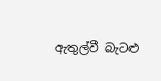ඇතුල්වී බැටළු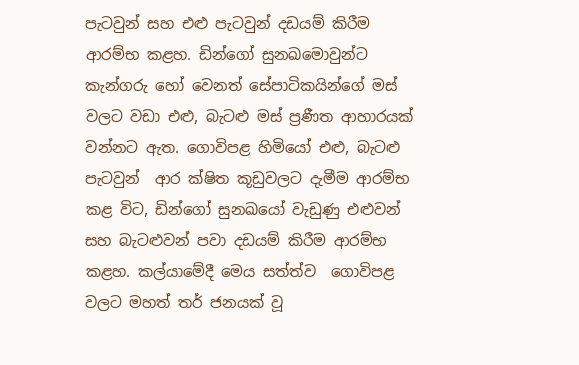පැටවුන් සහ එළු පැටවුන් දඩයම් කිරීම ආරම්භ කළහ. ඩින්ගෝ සුනඛමොවුන්ට කැන්ගරු හෝ වෙනත් සේපාටිකයින්ගේ මස් වලට වඩා එළු, බැටළු මස් ප්‍රණීත ආහාරයක් වන්නට ඇත. ගොවිපළ හිමියෝ එළු, බැටළු පැටවුන්  ආර ක්ෂිත කූඩුවලට දැමීම ආරම්භ කළ විට, ඩින්ගෝ සුනඛයෝ වැඩුණු එළුවන් සහ බැටළුවන් පවා දඩයම් කිරීම ආරම්භ කළහ. කල්යාමේදී මෙය සත්ත්ව  ගොවිපළ වලට මහත් තර් ජනයක් වූ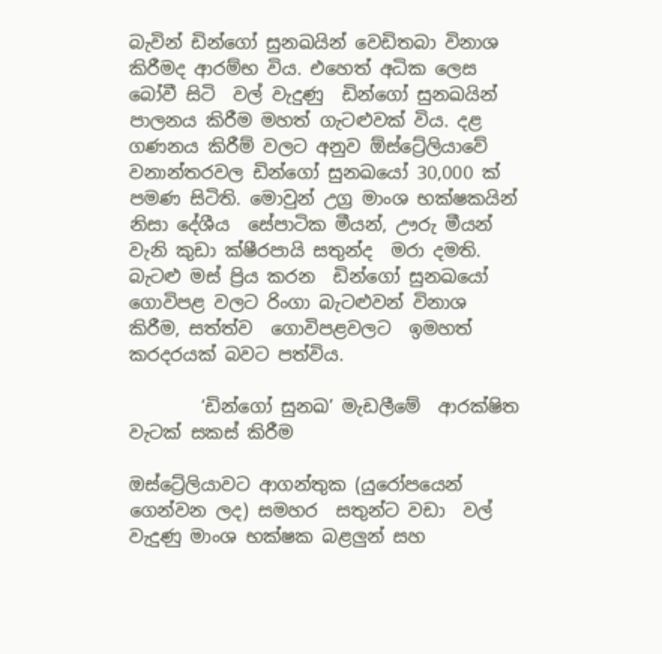බැවින් ඩින්ගෝ සුනඛයින් වෙඩිතබා විනාශ කිරීමද ආරම්භ විය. එහෙත් අධික ලෙස බෝවී සිටි  වල් වැදුණු  ඩින්ගෝ සුනඛයින් පාලනය කිරීම මහත් ගැටළුවක් විය. දළ ගණනය කිරීම් වලට අනුව ඕස්ට්‍රේලියාවේ වනාන්තරවල ඩින්ගෝ සුනඛයෝ 30,000 ක් පමණ සිටිති. මොවුන් උග්‍ර මාංශ භක්ෂකයින් නිසා දේශීය  සේපාටික මීයන්, ඌරු මීයන් වැනි කුඩා ක්ෂීරපායි සතුන්ද  මරා දමති. බැටළු මස් ප්‍රිය කරන  ඩින්ගෝ සුනඛයෝ ගොවිපළ වලට රිංගා බැටළුවන් විනාශ කිරීම, සත්ත්ව  ගොවිපළවලට  ඉමහත් කරදරයක් බවට පත්විය.

        ‘ඩින්ගෝ සුනඛ’ මැඩලීමේ  ආරක්ෂිත වැටක් සකස් කිරීම

ඔස්ට්‍රේලියාවට ආගන්තුක (යුරෝපයෙන් ගෙන්වන ලද) සමහර  සතුන්ට වඩා  වල් වැදුණු මාංශ භක්ෂක බළලුන් සහ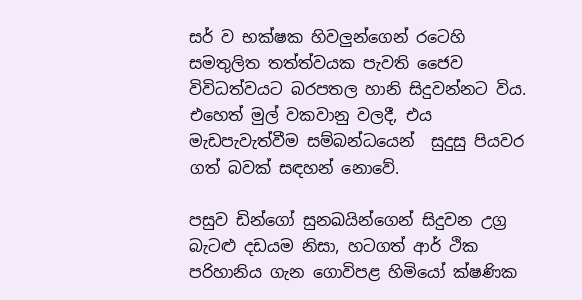සර් ව භක්ෂක හිවලුන්ගෙන් රටෙහි සමතුලිත තත්ත්වයක පැවති ජෛව විවිධත්වයට බරපතල හානි සිදුවන්නට විය. එහෙත් මුල් වකවානු වලදී, එය මැඩපැවැත්වීම සම්බන්ධයෙන්  සුදුසු පියවර ගත් බවක් සඳහන් නොවේ.

පසුව ඩින්ගෝ සුනඛයින්ගෙන් සිදුවන උග්‍ර බැටළු දඩයම නිසා, හටගත් ආර් ථික පරිහානිය ගැන ගොවිපළ හිමියෝ ක්ෂණික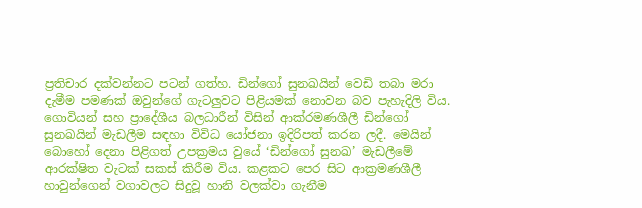ප්‍රතිචාර දක්වන්නට පටන් ගත්හ. ඩින්ගෝ සුනඛයින් වෙඩි තබා මරා දැමීම පමණක් ඔවුන්ගේ ගැටලුවට පිළියමක් නොවන බව පැහැදිලි විය.  ගොවියන් සහ ප්‍රාදේශීය බලධාරීන් විසින් ආක්රමණශීලී ඩින්ගෝ සුනඛයින් මැඩලීම සඳහා විවිධ යෝජනා ඉදිරිපත් කරන ලදී. මෙයින් බොහෝ දෙනා පිළිගත් උපක්‍රමය වුයේ ‘ඩින්ගෝ සුනඛ’ මැඩලීමේ  ආරක්ෂිත වැටක් සකස් කිරීම විය. කළකට පෙර සිට ආක්‍රමණශීලී හාවුන්ගෙන් වගාවලට සිදුවූ හානි වලක්වා ගැනීම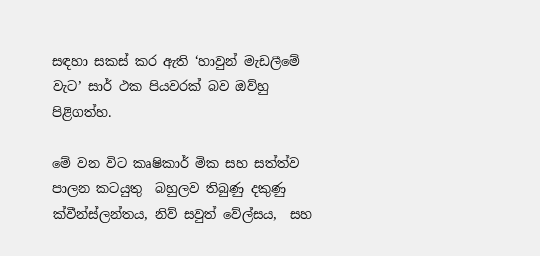සඳහා සකස් කර ඇති ‘හාවුන් මැඩලීමේ වැට’ සාර් ථක පියවරක් බව ඔව්හු පිළිගත්හ.

මේ වන විට කෘෂිකාර් මික සහ සත්ත්ව පාලන කටයුතු  බහුලව තිබුණු දකුණු ක්වීන්ස්ලන්තය, නිව් සවුත් වේල්සය,  සහ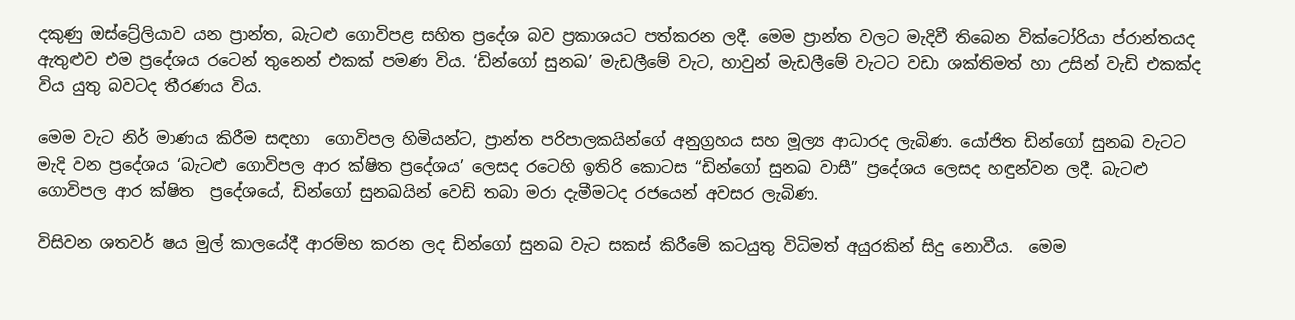දකුණු ඔස්ට්‍රේලියාව යන ප්‍රාන්ත, බැටළු ගොවිපළ සහිත ප්‍රදේශ බව ප්‍රකාශයට පත්කරන ලදී. මෙම ප්‍රාන්ත වලට මැදිවී තිබෙන වික්ටෝරියා ප්රාන්තයද ඇතුළුව එම ප්‍රදේශය රටෙන් තුනෙන් එකක් පමණ විය. ‘ඩින්ගෝ සුනඛ’ මැඩලීමේ වැට, හාවුන් මැඩලීමේ වැටට වඩා ශක්තිමත් හා උසින් වැඩි එකක්ද විය යුතු බවටද තීරණය විය.

මෙම වැට නිර් මාණය කිරීම සඳහා  ගොවිපල හිමියන්ට, ප්‍රාන්ත පරිපාලකයින්ගේ අනුග්‍රහය සහ මූල්‍ය ආධාරද ලැබිණ. යෝජිත ඩින්ගෝ සුනඛ වැටට මැදි වන ප්‍රදේශය ‘බැටළු ගොවිපල ආර ක්ෂිත ප්‍රදේශය’ ලෙසද රටෙහි ඉතිරි කොටස “ඩින්ගෝ සුනඛ වාසී” ප්‍රදේශය ලෙසද හඳුන්වන ලදී. බැටළු ගොවිපල ආර ක්ෂිත  ප්‍රදේශයේ, ඩින්ගෝ සුනඛයින් වෙඩි තබා මරා දැමීමටද රජයෙන් අවසර ලැබිණ.

විසිවන ශතවර් ෂය මුල් කාලයේදී ආරම්භ කරන ලද ඩින්ගෝ සුනඛ වැට සකස් කිරීමේ කටයුතු විධිමත් අයුරකින් සිදු නොවීය.  මෙම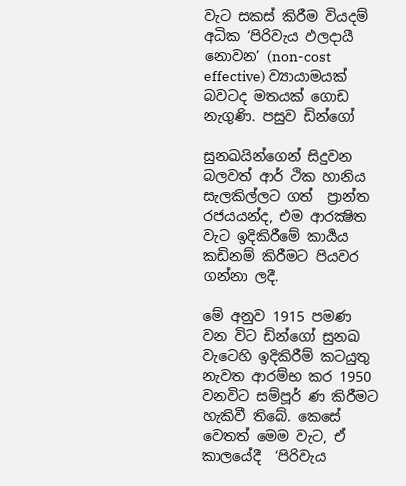වැට සකස් කිරීම වියදම් අධික ‘පිරිවැය ඵලදායී නොවන’ (non-cost effective) ව්‍යායාමයක් බවටද මතයක් ගොඩ නැගුණි. පසුව ඩින්ගෝ

සුනඛයින්ගෙන් සිදුවන බලවත් ආර් ථික හානිය සැලකිල්ලට ගත්  ප්‍රාන්ත රජයයන්ද, එම ආරක්‍ෂිත වැට ඉදිකිරීමේ කාර්‍යය කඩිනම් කිරීමට පියවර ගන්නා ලදී.

මේ අනුව 1915 පමණ වන විට ඩින්ගෝ සුනඛ වැටෙහි ඉදිකිරීම් කටයුතු නැවත ආරම්භ කර 1950 වනවිට සම්පූර් ණ කිරීමට හැකිවී තිබේ. කෙසේ වෙතත් මෙම වැට, ඒ කාලයේදී  ‘පිරිවැය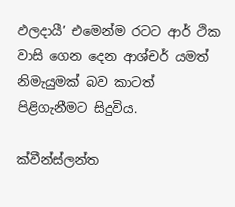ඵලදායී’ එමෙන්ම රටට ආර් ථික වාසි ගෙන දෙන ආශ්චර් යමත් නිමැයුමක් බව කාටත් පිළිගැනීමට සිදුවිය.

ක්වීන්ස්ලන්ත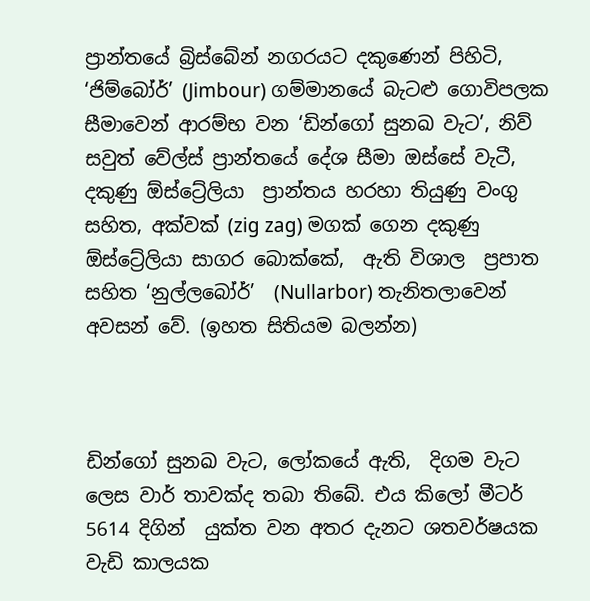ප්‍රාන්තයේ බ්‍රිස්බේන් නගරයට දකුණෙන් පිහිටි, ‘ජිම්බෝර්’ (Jimbour) ගම්මානයේ බැටළු ගොවිපලක සීමාවෙන් ආරම්භ වන ‘ඩින්ගෝ සුනඛ වැට’, නිව් සවුත් වේල්ස් ප්‍රාන්තයේ දේශ සීමා ඔස්සේ වැටී, දකුණු ඕස්ට්‍රේලියා  ප්‍රාන්තය හරහා තියුණු වංගු සහිත, අක්වක් (zig zag) මගක් ගෙන දකුණු ඕස්ට්‍රේලියා සාගර බොක්කේ,  ඇති විශාල  ප්‍රපාත සහිත ‘නුල්ලබෝර්’  (Nullarbor) තැනිතලාවෙන් අවසන් වේ. (ඉහත සිතියම බලන්න)



ඩින්ගෝ සුනඛ වැට, ලෝකයේ ඇති,  දිගම වැට ලෙස වාර් තාවක්ද තබා තිබේ. එය කිලෝ මීටර් 5614 දිගින්  යුක්ත වන අතර දැනට ශතවර්ෂයක වැඩි කාලයක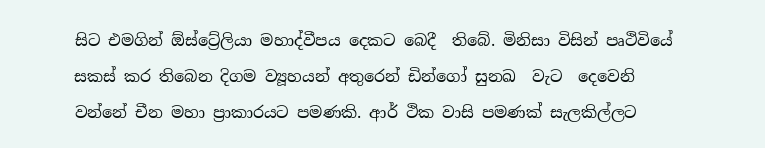සිට එමගින් ඕස්ට්‍රේලියා මහාද්වීපය දෙකට බෙදී  තිබේ. මිනිසා විසින් පෘථිවියේ සකස් කර තිබෙන දිගම ව්‍යූහයන් අතුරෙන් ඩින්ගෝ සුනඛ  වැට  දෙවෙනි වන්නේ චීන මහා ප්‍රාකාරයට පමණකි. ආර් ථික වාසි පමණක් සැලකිල්ලට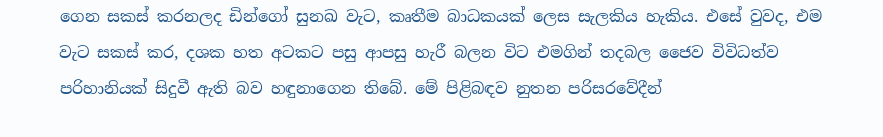ගෙන සකස් කරනලද ඩින්ගෝ සුනඛ වැට, කෘතීම බාධකයක් ලෙස සැලකිය හැකිය. එසේ වුවද, එම වැට සකස් කර, දශක හත අටකට පසු ආපසු හැරී බලන විට එමගින් තදබල ජෛව විවිධත්ව පරිහානියක් සිදුවී ඇති බව හඳුනාගෙන තිබේ. මේ පිළිබඳව නුතන පරිසරවේදීන්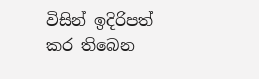විසින් ඉදිරිපත් කර තිබෙන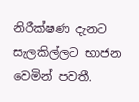නිරීක්ෂණ දැනට සැලකිල්ලට භාජන වෙමින් පවතී.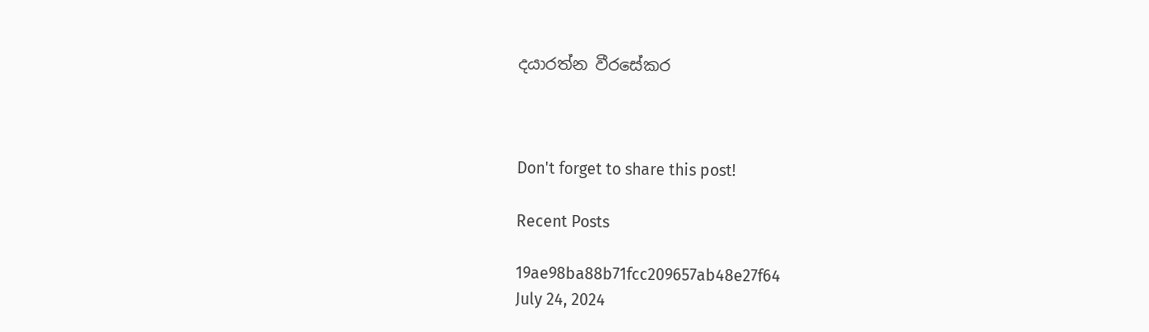දයාරත්න වීරසේකර



Don't forget to share this post!

Recent Posts

19ae98ba88b71fcc209657ab48e27f64
July 24, 2024